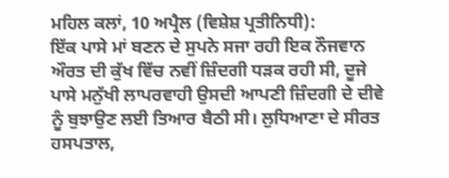ਮਹਿਲ ਕਲਾਂ, 10 ਅਪ੍ਰੈਲ (ਵਿਸ਼ੇਸ਼ ਪ੍ਰਤੀਨਿਧੀ):
ਇੱਕ ਪਾਸੇ ਮਾਂ ਬਣਨ ਦੇ ਸੁਪਨੇ ਸਜਾ ਰਹੀ ਇਕ ਨੌਜਵਾਨ ਔਰਤ ਦੀ ਕੁੱਖ ਵਿੱਚ ਨਵੀਂ ਜ਼ਿੰਦਗੀ ਧੜਕ ਰਹੀ ਸੀ, ਦੂਜੇ ਪਾਸੇ ਮਨੁੱਖੀ ਲਾਪਰਵਾਹੀ ਉਸਦੀ ਆਪਣੀ ਜ਼ਿੰਦਗੀ ਦੇ ਦੀਵੇ ਨੂੰ ਬੁਝਾਉਣ ਲਈ ਤਿਆਰ ਬੈਠੀ ਸੀ। ਲੁਧਿਆਣਾ ਦੇ ਸੀਰਤ ਹਸਪਤਾਲ,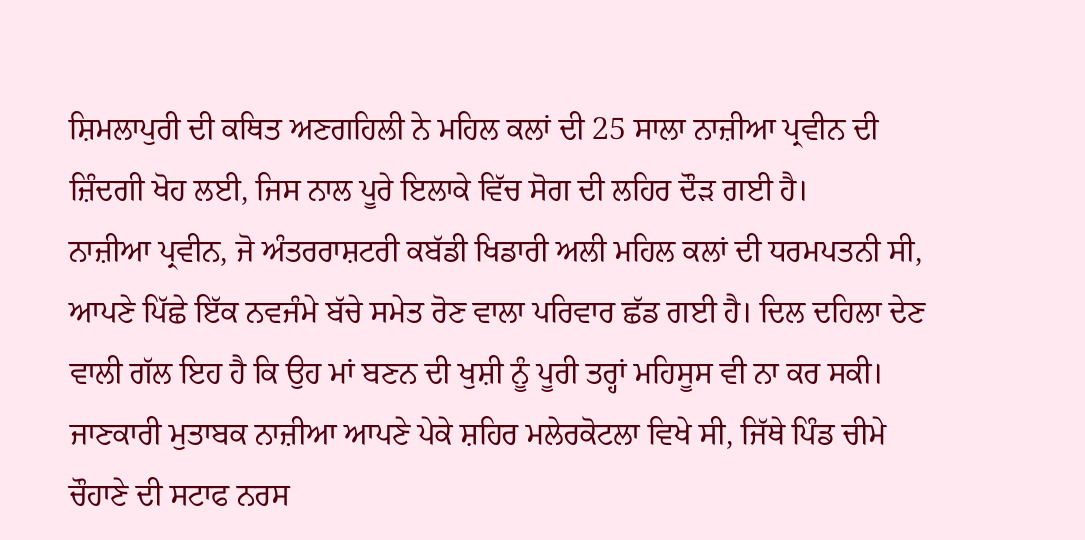ਸ਼ਿਮਲਾਪੁਰੀ ਦੀ ਕਥਿਤ ਅਣਗਹਿਲੀ ਨੇ ਮਹਿਲ ਕਲਾਂ ਦੀ 25 ਸਾਲਾ ਨਾਜ਼ੀਆ ਪ੍ਰਵੀਨ ਦੀ ਜ਼ਿੰਦਗੀ ਖੋਹ ਲਈ, ਜਿਸ ਨਾਲ ਪੂਰੇ ਇਲਾਕੇ ਵਿੱਚ ਸੋਗ ਦੀ ਲਹਿਰ ਦੌੜ ਗਈ ਹੈ।
ਨਾਜ਼ੀਆ ਪ੍ਰਵੀਨ, ਜੋ ਅੰਤਰਰਾਸ਼ਟਰੀ ਕਬੱਡੀ ਖਿਡਾਰੀ ਅਲੀ ਮਹਿਲ ਕਲਾਂ ਦੀ ਧਰਮਪਤਨੀ ਸੀ, ਆਪਣੇ ਪਿੱਛੇ ਇੱਕ ਨਵਜੰਮੇ ਬੱਚੇ ਸਮੇਤ ਰੋਣ ਵਾਲਾ ਪਰਿਵਾਰ ਛੱਡ ਗਈ ਹੈ। ਦਿਲ ਦਹਿਲਾ ਦੇਣ ਵਾਲੀ ਗੱਲ ਇਹ ਹੈ ਕਿ ਉਹ ਮਾਂ ਬਣਨ ਦੀ ਖੁਸ਼ੀ ਨੂੰ ਪੂਰੀ ਤਰ੍ਹਾਂ ਮਹਿਸੂਸ ਵੀ ਨਾ ਕਰ ਸਕੀ।
ਜਾਣਕਾਰੀ ਮੁਤਾਬਕ ਨਾਜ਼ੀਆ ਆਪਣੇ ਪੇਕੇ ਸ਼ਹਿਰ ਮਲੇਰਕੋਟਲਾ ਵਿਖੇ ਸੀ, ਜਿੱਥੇ ਪਿੰਡ ਚੀਮੇ ਚੌਹਾਣੇ ਦੀ ਸਟਾਫ ਨਰਸ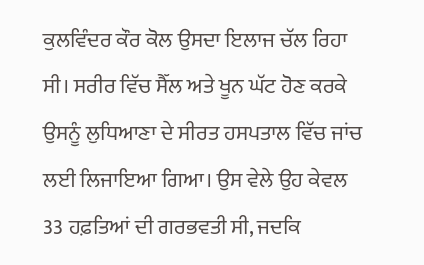ਕੁਲਵਿੰਦਰ ਕੌਰ ਕੋਲ ਉਸਦਾ ਇਲਾਜ ਚੱਲ ਰਿਹਾ ਸੀ। ਸਰੀਰ ਵਿੱਚ ਸੈੱਲ ਅਤੇ ਖੂਨ ਘੱਟ ਹੋਣ ਕਰਕੇ ਉਸਨੂੰ ਲੁਧਿਆਣਾ ਦੇ ਸੀਰਤ ਹਸਪਤਾਲ ਵਿੱਚ ਜਾਂਚ ਲਈ ਲਿਜਾਇਆ ਗਿਆ। ਉਸ ਵੇਲੇ ਉਹ ਕੇਵਲ 33 ਹਫ਼ਤਿਆਂ ਦੀ ਗਰਭਵਤੀ ਸੀ, ਜਦਕਿ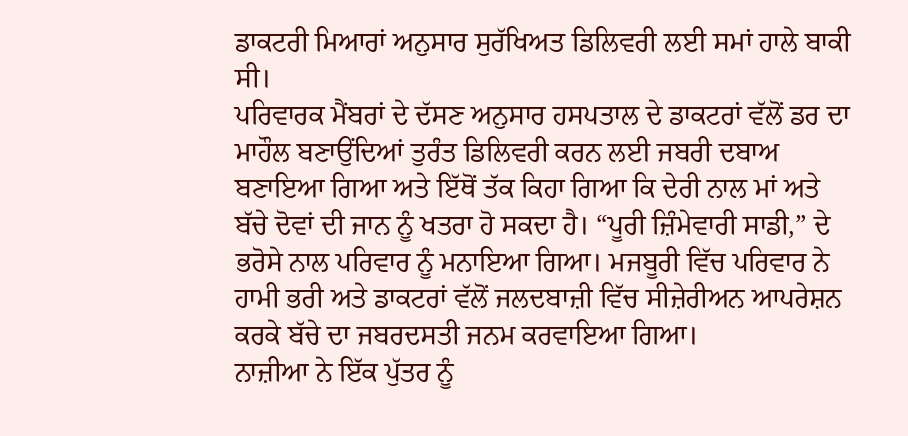ਡਾਕਟਰੀ ਮਿਆਰਾਂ ਅਨੁਸਾਰ ਸੁਰੱਖਿਅਤ ਡਿਲਿਵਰੀ ਲਈ ਸਮਾਂ ਹਾਲੇ ਬਾਕੀ ਸੀ।
ਪਰਿਵਾਰਕ ਮੈਂਬਰਾਂ ਦੇ ਦੱਸਣ ਅਨੁਸਾਰ ਹਸਪਤਾਲ ਦੇ ਡਾਕਟਰਾਂ ਵੱਲੋਂ ਡਰ ਦਾ ਮਾਹੌਲ ਬਣਾਉਂਦਿਆਂ ਤੁਰੰਤ ਡਿਲਿਵਰੀ ਕਰਨ ਲਈ ਜਬਰੀ ਦਬਾਅ ਬਣਾਇਆ ਗਿਆ ਅਤੇ ਇੱਥੋਂ ਤੱਕ ਕਿਹਾ ਗਿਆ ਕਿ ਦੇਰੀ ਨਾਲ ਮਾਂ ਅਤੇ ਬੱਚੇ ਦੋਵਾਂ ਦੀ ਜਾਨ ਨੂੰ ਖਤਰਾ ਹੋ ਸਕਦਾ ਹੈ। “ਪੂਰੀ ਜ਼ਿੰਮੇਵਾਰੀ ਸਾਡੀ,” ਦੇ ਭਰੋਸੇ ਨਾਲ ਪਰਿਵਾਰ ਨੂੰ ਮਨਾਇਆ ਗਿਆ। ਮਜਬੂਰੀ ਵਿੱਚ ਪਰਿਵਾਰ ਨੇ ਹਾਮੀ ਭਰੀ ਅਤੇ ਡਾਕਟਰਾਂ ਵੱਲੋਂ ਜਲਦਬਾਜ਼ੀ ਵਿੱਚ ਸੀਜ਼ੇਰੀਅਨ ਆਪਰੇਸ਼ਨ ਕਰਕੇ ਬੱਚੇ ਦਾ ਜਬਰਦਸਤੀ ਜਨਮ ਕਰਵਾਇਆ ਗਿਆ।
ਨਾਜ਼ੀਆ ਨੇ ਇੱਕ ਪੁੱਤਰ ਨੂੰ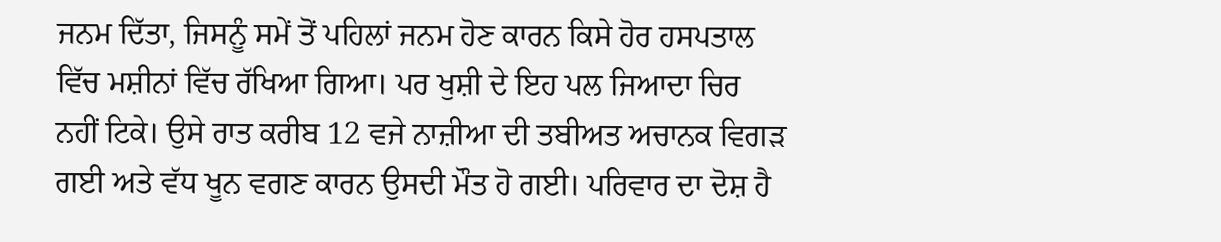ਜਨਮ ਦਿੱਤਾ, ਜਿਸਨੂੰ ਸਮੇਂ ਤੋਂ ਪਹਿਲਾਂ ਜਨਮ ਹੋਣ ਕਾਰਨ ਕਿਸੇ ਹੋਰ ਹਸਪਤਾਲ ਵਿੱਚ ਮਸ਼ੀਨਾਂ ਵਿੱਚ ਰੱਖਿਆ ਗਿਆ। ਪਰ ਖੁਸ਼ੀ ਦੇ ਇਹ ਪਲ ਜਿਆਦਾ ਚਿਰ ਨਹੀਂ ਟਿਕੇ। ਉਸੇ ਰਾਤ ਕਰੀਬ 12 ਵਜੇ ਨਾਜ਼ੀਆ ਦੀ ਤਬੀਅਤ ਅਚਾਨਕ ਵਿਗੜ ਗਈ ਅਤੇ ਵੱਧ ਖੂਨ ਵਗਣ ਕਾਰਨ ਉਸਦੀ ਮੌਤ ਹੋ ਗਈ। ਪਰਿਵਾਰ ਦਾ ਦੋਸ਼ ਹੈ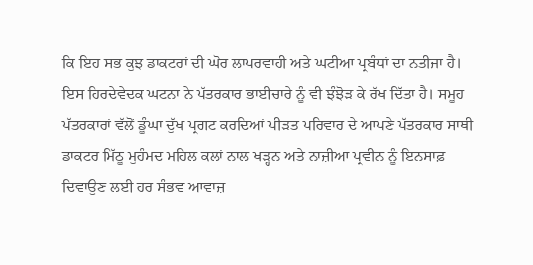ਕਿ ਇਹ ਸਭ ਕੁਝ ਡਾਕਟਰਾਂ ਦੀ ਘੋਰ ਲਾਪਰਵਾਹੀ ਅਤੇ ਘਟੀਆ ਪ੍ਰਬੰਧਾਂ ਦਾ ਨਤੀਜਾ ਹੈ।
ਇਸ ਹਿਰਦੇਵੇਦਕ ਘਟਨਾ ਨੇ ਪੱਤਰਕਾਰ ਭਾਈਚਾਰੇ ਨੂੰ ਵੀ ਝੰਝੋੜ ਕੇ ਰੱਖ ਦਿੱਤਾ ਹੈ। ਸਮੂਹ ਪੱਤਰਕਾਰਾਂ ਵੱਲੋਂ ਡੂੰਘਾ ਦੁੱਖ ਪ੍ਰਗਟ ਕਰਦਿਆਂ ਪੀੜਤ ਪਰਿਵਾਰ ਦੇ ਆਪਣੇ ਪੱਤਰਕਾਰ ਸਾਥੀ ਡਾਕਟਰ ਮਿੱਠੂ ਮੁਹੰਮਦ ਮਹਿਲ ਕਲਾਂ ਨਾਲ ਖੜ੍ਹਨ ਅਤੇ ਨਾਜ਼ੀਆ ਪ੍ਰਵੀਨ ਨੂੰ ਇਨਸਾਫ਼ ਦਿਵਾਉਣ ਲਈ ਹਰ ਸੰਭਵ ਆਵਾਜ਼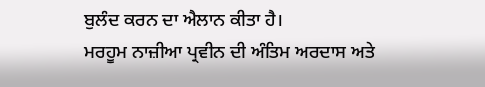ਬੁਲੰਦ ਕਰਨ ਦਾ ਐਲਾਨ ਕੀਤਾ ਹੈ।
ਮਰਹੂਮ ਨਾਜ਼ੀਆ ਪ੍ਰਵੀਨ ਦੀ ਅੰਤਿਮ ਅਰਦਾਸ ਅਤੇ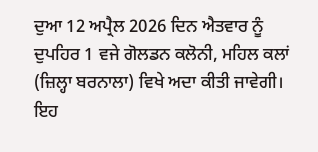ਦੁਆ 12 ਅਪ੍ਰੈਲ 2026 ਦਿਨ ਐਤਵਾਰ ਨੂੰ ਦੁਪਹਿਰ 1 ਵਜੇ ਗੋਲਡਨ ਕਲੋਨੀ, ਮਹਿਲ ਕਲਾਂ (ਜ਼ਿਲ੍ਹਾ ਬਰਨਾਲਾ) ਵਿਖੇ ਅਦਾ ਕੀਤੀ ਜਾਵੇਗੀ।
ਇਹ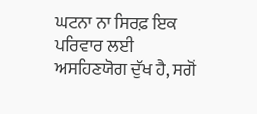ਘਟਨਾ ਨਾ ਸਿਰਫ਼ ਇਕ ਪਰਿਵਾਰ ਲਈ ਅਸਹਿਣਯੋਗ ਦੁੱਖ ਹੈ, ਸਗੋਂ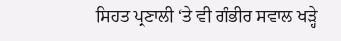ਸਿਹਤ ਪ੍ਰਣਾਲੀ ‘ਤੇ ਵੀ ਗੰਭੀਰ ਸਵਾਲ ਖੜ੍ਹੇ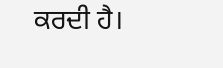ਕਰਦੀ ਹੈ।